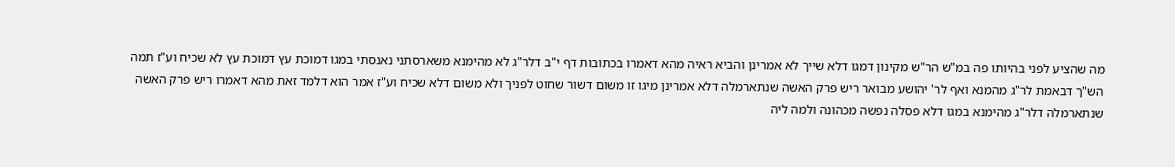מה שהציע לפני בהיותו פה במ"ש הר"ש מקינון דמגו דלא שייך לא אמרינן והביא ראיה מהא דאמרו בכתובות דף י"ב דלר"ג לא מהימנא משארסתני נאנסתי במגו דמוכת עץ דמוכת עץ לא שכיח וע"ז תמה הש"ך דבאמת לר"ג מהמנא ואף לר' יהושע מבואר ריש פרק האשה שנתארמלה דלא אמרינן מיגו זו משום דשור שחוט לפניך ולא משום דלא שכיח וע"ז אמר הוא דלמד זאת מהא דאמרו ריש פרק האשה שנתארמלה דלר"ג מהימנא במגו דלא פסלה נפשה מכהונה ולמה ליה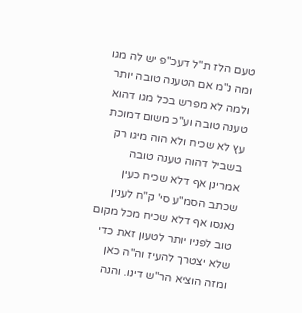טעם הלז ת"ל דעכ"פ יש לה מגו ומה נ"מ אם הטענה טובה יותר ולמה לא מפרש בכל מגו דהוא טענה טובה וע"כ משום דמוכת עץ לא שכיח ולא הוה מיגו רק בשביל דהוה טענה טובה אמרינן אף דלא שכיח כעין שכתב הסמ"ע סי' ק"ח לענין נאנסו אף דלא שכיח מכל מקום טוב לפניו יותר לטעון זאת כדי שלא יצטרך להעיז וה"ה כאן ומזה הוציא הר"ש דינו. והנה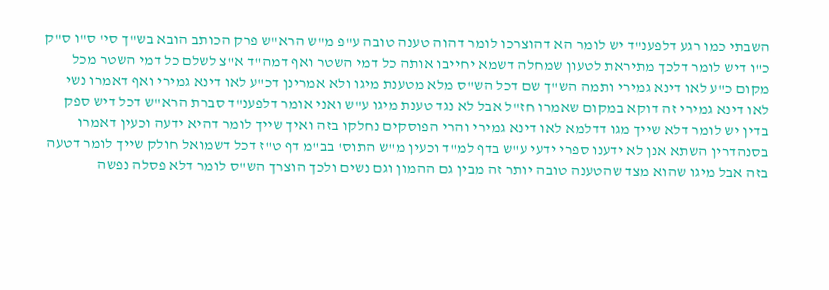השבתי כמו רגע דלפענ"ד יש לומר הא דהוצרכו לומר דהוה טענה טובה ע"פ מ"ש הרא"ש פרק הכותב הובא בש"ך סי' ס"ו ס"ק כ"ו דיש לומר דלכך מתיראת לטעון שמחלה דשמא יחייבו אותה כל דמי השטר ואף דמה"ד א"צ לשלם כל דמי השטר מכל מקום כ"ע לאו דינא גמירי ותמה הש"ך שם דכל הש"ס מלא מטענת מיגו ולא אמרינן דכ"ע לאו דינא גמירי ואף דאמרו נשי לאו דינא גמירי זה דוקא במקום שאמרו חז"ל אבל לא נגד טענת מיגו ע"ש ואני אומר דלפענ"ד סברת הרא"ש דכל דיש ספק בדין יש לומר דלא שייך מגו דדלמא לאו דינא גמירי והרי הפוסקים נחלקו בזה ואיך שייך לומר דהיא ידעה וכעין דאמרו בסנהדרין השתא אנן לא ידענו ספרי ידעי ע"ש בדף למ"ד וכעין מ"ש התוס' בב"מ דף ט"ז דכל דשמואל חולק שייך לומר דטעה בזה אבל מיגו שהוא מצד שהטענה טובה יותר זה מבין גם ההמון וגם נשים ולכך הוצרך הש"ס לומר דלא פסלה נפשה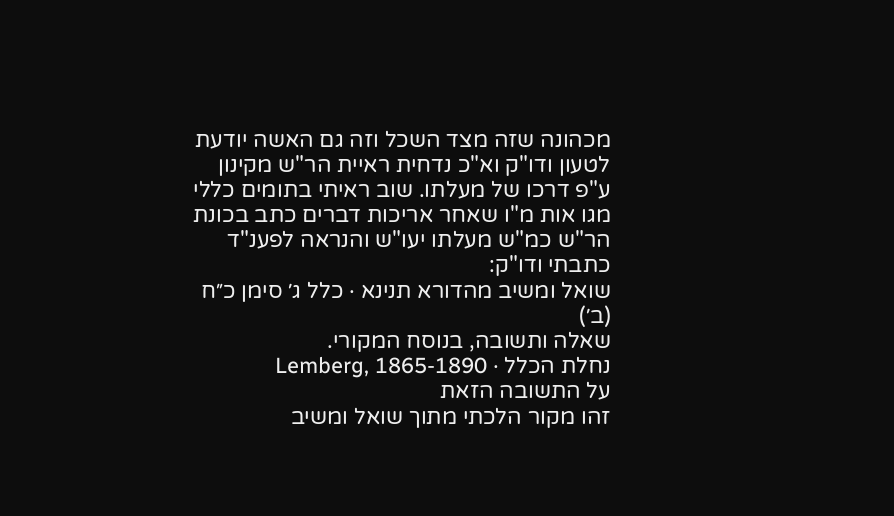מכהונה שזה מצד השכל וזה גם האשה יודעת לטעון ודו"ק וא"כ נדחית ראיית הר"ש מקינון ע"פ דרכו של מעלתו. שוב ראיתי בתומים כללי מגו אות מ"ו שאחר אריכות דברים כתב בכונת הר"ש כמ"ש מעלתו יעו"ש והנראה לפענ"ד כתבתי ודו"ק:
שואל ומשיב מהדורא תנינא · כלל ג׳ סימן כ״ח (ב׳)
שאלה ותשובה, בנוסח המקורי.
נחלת הכלל · Lemberg, 1865-1890
על התשובה הזאת
זהו מקור הלכתי מתוך שואל ומשיב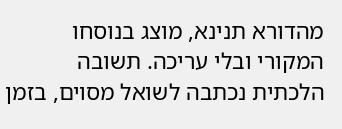מהדורא תנינא, מוצג בנוסחו המקורי ובלי עריכה. תשובה הלכתית נכתבה לשואל מסוים, בזמן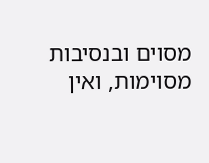מסוים ובנסיבות מסוימות, ואין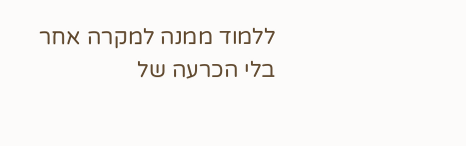ללמוד ממנה למקרה אחר בלי הכרעה של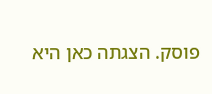פוסק. הצגתה כאן היא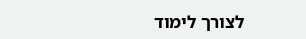לצורך לימוד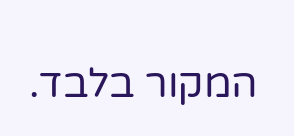המקור בלבד.